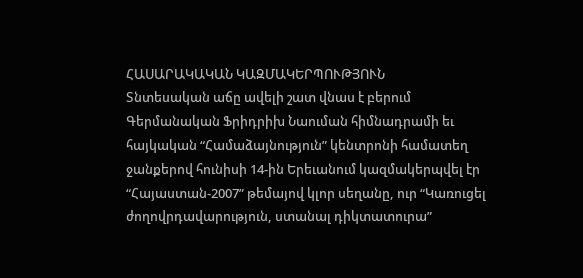ՀԱՍԱՐԱԿԱԿԱՆ ԿԱԶՄԱԿԵՐՊՈՒԹՅՈՒՆ
Տնտեսական աճը ավելի շատ վնաս է բերում
Գերմանական Ֆրիդրիխ Նաուման հիմնադրամի եւ հայկական “Համաձայնություն” կենտրոնի համատեղ ջանքերով հունիսի 14-ին Երեւանում կազմակերպվել էր “Հայաստան-2007” թեմայով կլոր սեղանը, ուր “Կառուցել ժողովրդավարություն, ստանալ դիկտատուրա”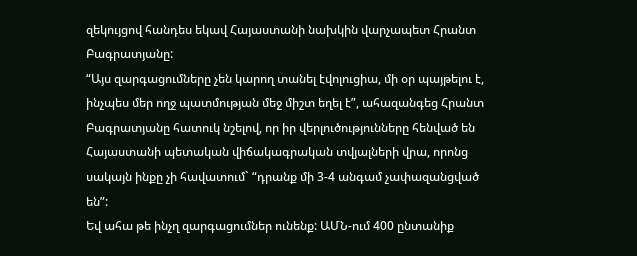զեկույցով հանդես եկավ Հայաստանի նախկին վարչապետ Հրանտ Բագրատյանը:
“Այս զարգացումները չեն կարող տանել էվոլուցիա, մի օր պայթելու է, ինչպես մեր ողջ պատմության մեջ միշտ եղել է”, ահազանգեց Հրանտ Բագրատյանը հատուկ նշելով, որ իր վերլուծությունները հենված են Հայաստանի պետական վիճակագրական տվյալների վրա, որոնց սակայն ինքը չի հավատում` “դրանք մի 3-4 անգամ չափազանցված են”:
Եվ ահա թե ինչղ զարգացումներ ունենք: ԱՄՆ-ում 400 ընտանիք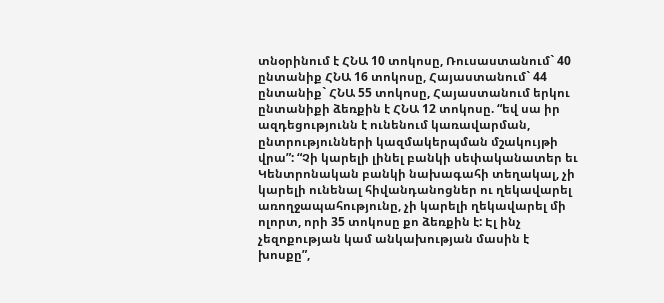տնօրինում է ՀՆԱ 10 տոկոսը, Ռուսաստանում` 40 ընտանիք ՀՆԱ 16 տոկոսը, Հայաստանում` 44 ընտանիք` ՀՆԱ 55 տոկոսը, Հայաստանում երկու ընտանիքի ձեռքին է ՀՆԱ 12 տոկոսը. “եվ սա իր ազդեցությունն է ունենում կառավարման, ընտրությունների կազմակերպման մշակույթի վրա”: “Չի կարելի լինել բանկի սեփականատեր եւ Կենտրոնական բանկի նախագահի տեղակալ, չի կարելի ունենալ հիվանդանոցներ ու ղեկավարել առողջապահությունը, չի կարելի ղեկավարել մի ոլորտ, որի 35 տոկոսը քո ձեռքին է: Էլ ինչ չեզոքության կամ անկախության մասին է խոսքը”,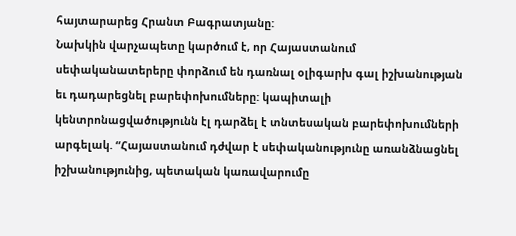հայտարարեց Հրանտ Բագրատյանը:
Նախկին վարչապետը կարծում է, որ Հայաստանում սեփականատերերը փորձում են դառնալ օլիգարխ գալ իշխանության եւ դադարեցնել բարեփոխումները: կապիտալի կենտրոնացվածությունն էլ դարձել է տնտեսական բարեփոխումների արգելակ. “Հայաստանում դժվար է սեփականությունը առանձնացնել իշխանությունից, պետական կառավարումը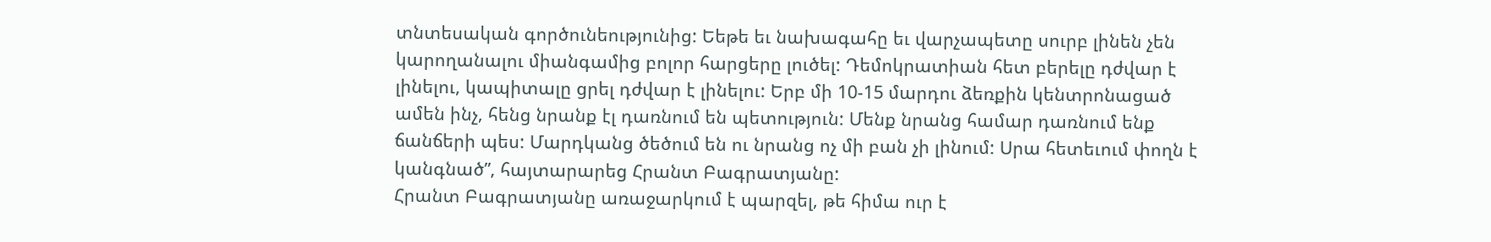տնտեսական գործունեությունից: Եեթե եւ նախագահը եւ վարչապետը սուրբ լինեն չեն կարողանալու միանգամից բոլոր հարցերը լուծել: Դեմոկրատիան հետ բերելը դժվար է լինելու, կապիտալը ցրել դժվար է լինելու: Երբ մի 10-15 մարդու ձեռքին կենտրոնացած ամեն ինչ, հենց նրանք էլ դառնում են պետություն: Մենք նրանց համար դառնում ենք ճանճերի պես: Մարդկանց ծեծում են ու նրանց ոչ մի բան չի լինում: Սրա հետեւում փողն է կանգնած”, հայտարարեց Հրանտ Բագրատյանը:
Հրանտ Բագրատյանը առաջարկում է պարզել, թե հիմա ուր է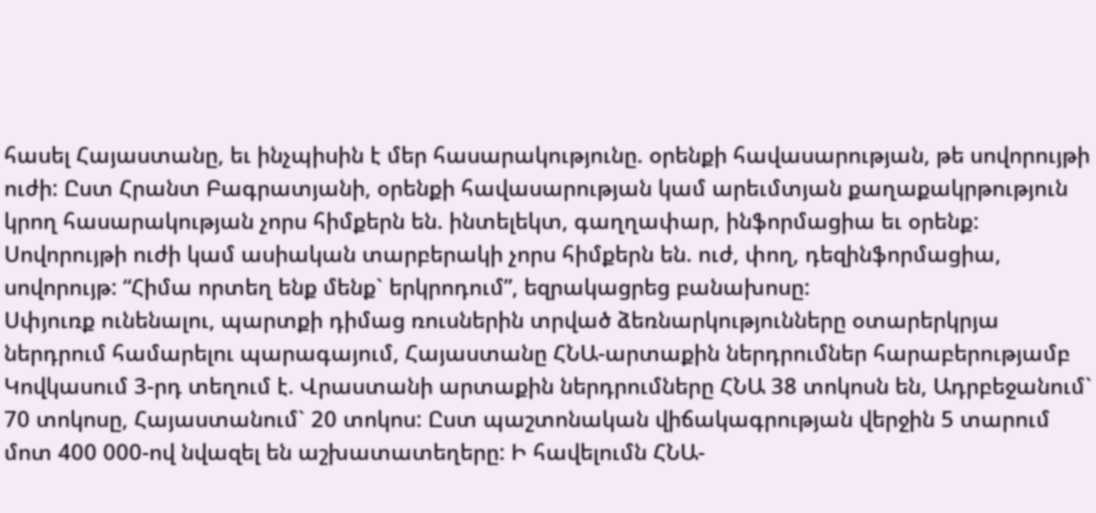հասել Հայաստանը, եւ ինչպիսին է մեր հասարակությունը. օրենքի հավասարության, թե սովորույթի ուժի: Ըստ Հրանտ Բագրատյանի, օրենքի հավասարության կամ արեւմտյան քաղաքակրթություն կրող հասարակության չորս հիմքերն են. ինտելեկտ, գաղղափար, ինֆորմացիա եւ օրենք: Սովորույթի ուժի կամ ասիական տարբերակի չորս հիմքերն են. ուժ, փող, դեզինֆորմացիա, սովորույթ: “Հիմա որտեղ ենք մենք` երկրոդում”, եզրակացրեց բանախոսը:
Սփյուռք ունենալու, պարտքի դիմաց ռուսներին տրված ձեռնարկությունները օտարերկրյա ներդրում համարելու պարագայում, Հայաստանը ՀՆԱ-արտաքին ներդրումներ հարաբերությամբ Կովկասում 3-րդ տեղում է. Վրաստանի արտաքին ներդրումները ՀՆԱ 38 տոկոսն են, Ադրբեջանում` 70 տոկոսը, Հայաստանում` 20 տոկոս: Ըստ պաշտոնական վիճակագրության վերջին 5 տարում մոտ 400 000-ով նվազել են աշխատատեղերը: Ի հավելումն ՀՆԱ-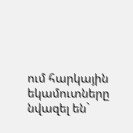ում հարկային եկամուտները նվազել են`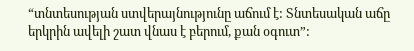“տնտեսության ստվերայնությունը աճում է: Տնտեսական աճը երկրին ավելի շատ վնաս է բերում, քան օգուտ”: